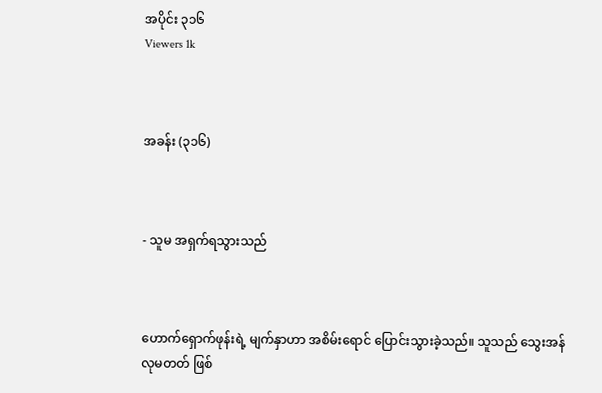အပိုင်း ၃၁၆
Viewers 1k



အခန်း (၃၁၆)



- သူမ အရှက်ရသွားသည်



ဟောက်ရှောက်ဖုန်းရဲ့ မျက်နှာဟာ အစိမ်းရောင် ပြောင်းသွားခဲ့သည်။ သူသည် သွေးအန်လုမတတ် ဖြစ်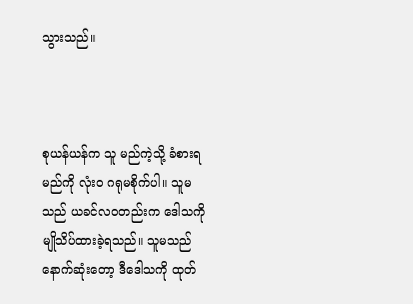သွားသည်။



စုယန်ယန်က သူ မည်ကဲ့သို့ ခံစားရမည်ကို လုံးဝ ဂရုမစိုက်ပါ။ သူမသည် ယခင်လဝတည်းက ဒေါသကို မျိုသိပ်ထားခဲ့ရသည်။ သူမသည် နောက်ဆုံး‌တော့ ဒီဒေါသကို ထုတ်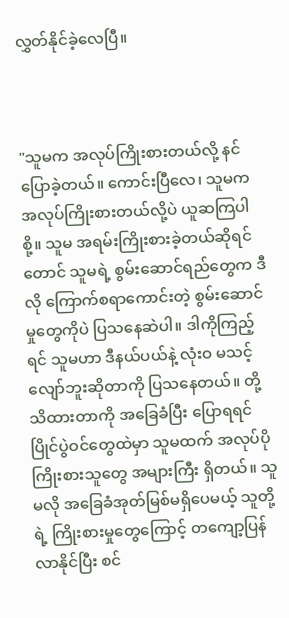လွှတ်နိုင်ခဲ့လေပြီ။



"သူမက အလုပ်ကြိုးစားတယ်လို့ နင်ပြောခဲ့တယ်။ ကောင်းပြီလေ၊ သူမက အလုပ်ကြိုးစားတယ်လို့ပဲ ယူဆကြပါစို့။ သူမ အရမ်းကြိုးစားခဲ့တယ်ဆိုရင်တောင် သူမရဲ့ စွမ်းဆောင်ရည်တွေက ဒီလို ကြောက်စရာကောင်းတဲ့ စွမ်းဆောင်မှု‌တွေကိုပဲ ပြသနေဆဲပါ။ ဒါကိုကြည့်ရင် သူမဟာ ဒီနယ်ပယ်နဲ့ လုံးဝ မသင့်လျော်ဘူးဆိုတာကို ပြသနေတယ်။ တို့ သိထားတာကို အခြေခံပြီး ပြောရရင် ပြိုင်ပွဲဝင်တွေထဲမှာ သူမထက် အလုပ်ပိုကြိုးစားသူတွေ အများကြီး ရှိတယ်။ သူမလို အခြေခံအုတ်မြစ်မရှိပေမယ့် သူတို့ရဲ့ ကြိုးစား‌မှုတွေကြောင့် တကျော့ပြန်လာနိုင်ပြီး စင်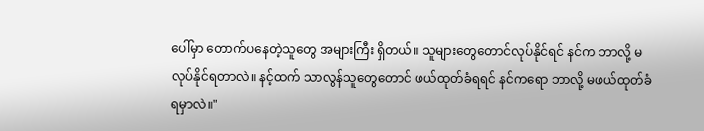ပေါ်မှာ တောက်ပနေတဲ့သူတွေ အများကြီး ရှိတယ်။ သူများတွေတောင်လုပ်နိုင်ရင် နင်က ဘာလို့ မလုပ်နိုင်ရတာလဲ။ နင့်ထက် သာလွန်သူတွေတောင် ဖယ်ထုတ်ခံရရင် နင်ကရော ဘာလို့ မဖယ်ထုတ်ခံရမှာလဲ။"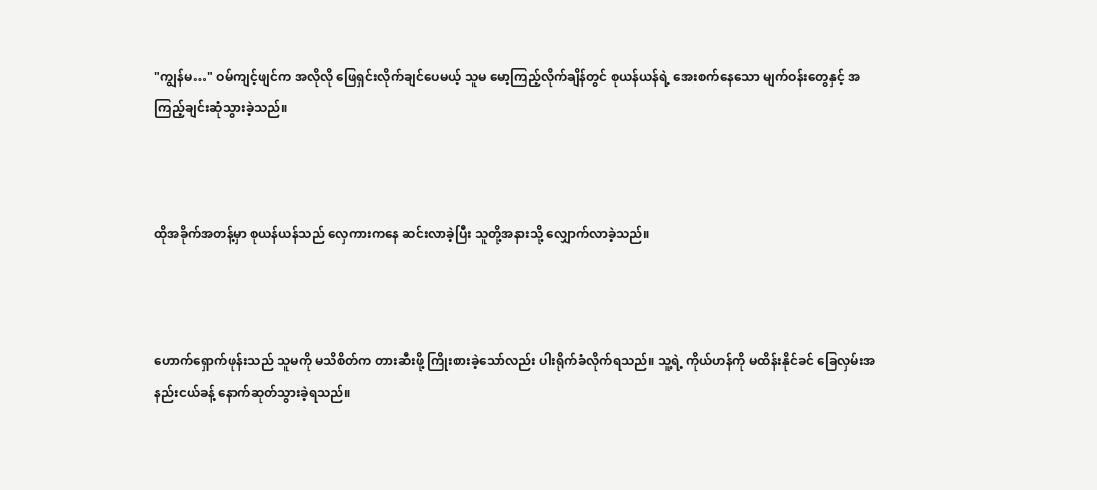"ကျွန်မ…" ဝမ်ကျင့်ဖျင်က အလိုလို ဖြေရှင်းလိုက်ချင်ပေမယ့် သူမ မော့ကြည့်လိုက်ချိန်တွင် စုယန်ယန်ရဲ့ အေးစက်နေသော မျက်ဝန်းတွေနှင့် အကြည့်ချင်းဆုံသွားခဲ့သည်။



ထိုအခိုက်အတန့်မှာ စုယန်ယန်သည် လှေကားကနေ ဆင်းလာခဲ့ပြီး သူတို့အနားသို့ လျှောက်လာခဲ့သည်။



ဟောက်ရှောက်ဖုန်းသည် သူမကို မသိစိတ်က တားဆီးဖို့ ကြိုးစားခဲ့သော်လည်း ပါးရိုက်ခံလိုက်ရသည်။ သူ့ရဲ့ ကိုယ်ဟန်ကို မထိန်းနိုင်ခင် ခြေလှမ်းအနည်းငယ်ခန့် နောက်ဆုတ်သွားခဲ့ရသည်။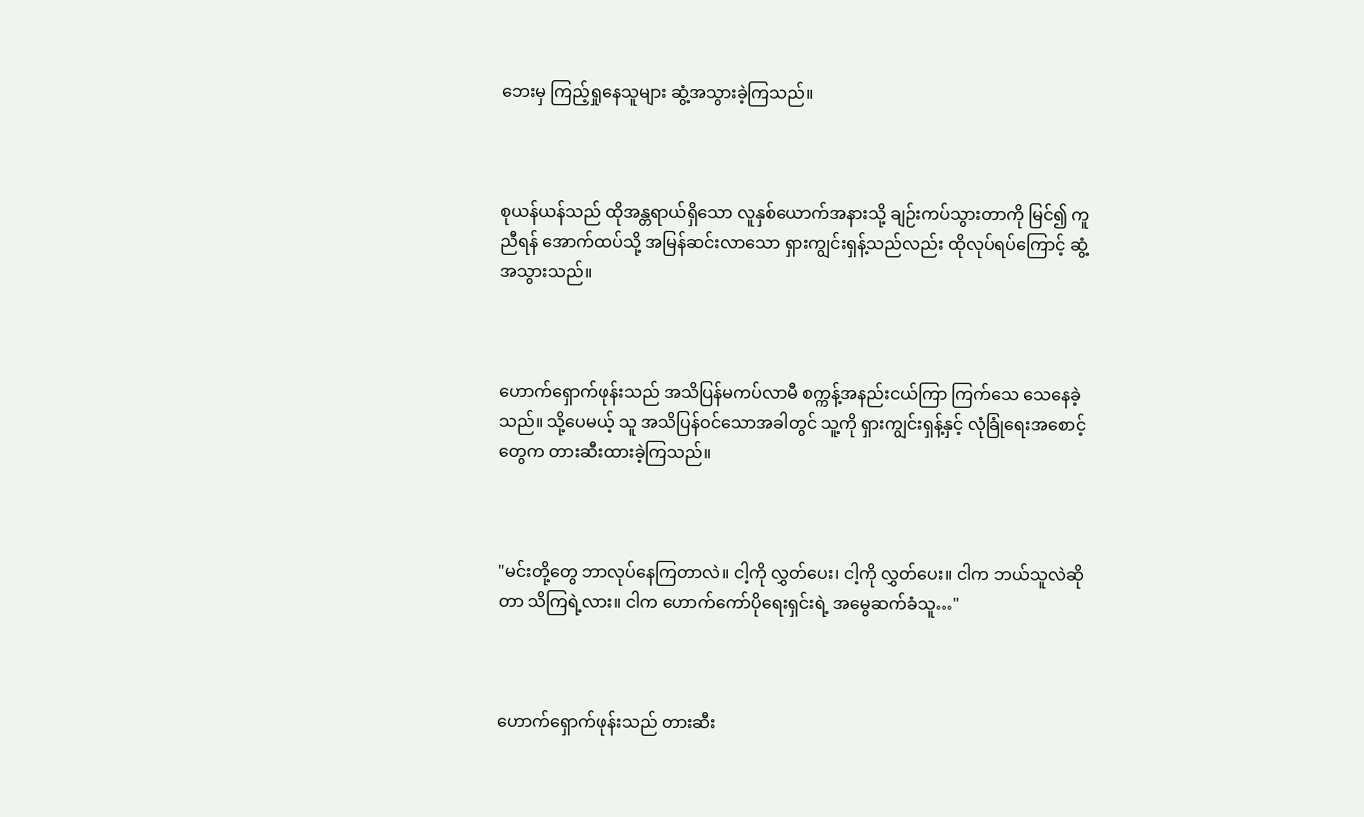ဘေးမှ ကြည့်ရှုနေသူများ ဆွံ့အသွားခဲ့ကြသည်။



စုယန်ယန်သည် ထိုအန္တရာယ်ရှိသော လူနှစ်ယောက်အနားသို့ ချဉ်းကပ်သွားတာကို မြင်၍ ကူညီရန် အောက်ထပ်သို့ အမြန်ဆင်းလာသော ရှားကျွင်းရှန့်သည်လည်း ထိုလုပ်ရပ်ကြောင့် ဆွံ့အသွားသည်။



ဟောက်ရှောက်ဖုန်းသည် အသိပြန်မကပ်လာမီ စက္ကန့်အနည်းငယ်ကြာ ကြက်သေ သေနေခဲ့သည်။ သို့‌ပေမယ့် သူ အသိပြန်ဝင်သောအခါတွင် သူ့ကို ရှားကျွင်းရှန့်နှင့် လုံခြုံရေးအစောင့်တွေက တားဆီးထားခဲ့ကြသည်။



"မင်းတို့တွေ ဘာလုပ်နေကြတာလဲ။ ငါ့ကို လွှတ်ပေး၊ ငါ့ကို လွှတ်ပေး။ ငါက ဘယ်သူလဲဆိုတာ သိကြရဲ့လား။ ငါက ဟောက်ကော်ပိုရေးရှင်းရဲ့ အမွေဆက်ခံသူ…"



ဟောက်ရှောက်ဖုန်းသည် တားဆီး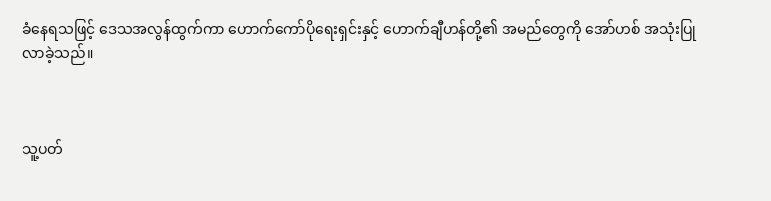ခံ‌နေရသဖြင့် ဒေသအလွန်ထွက်ကာ ဟောက်ကော်ပိုရေးရှင်းနှင့် ဟောက်ချီဟန်တို့၏ အမည်တွေကို အော်ဟစ် အသုံးပြုလာခဲ့သည်။



သူ့ပတ်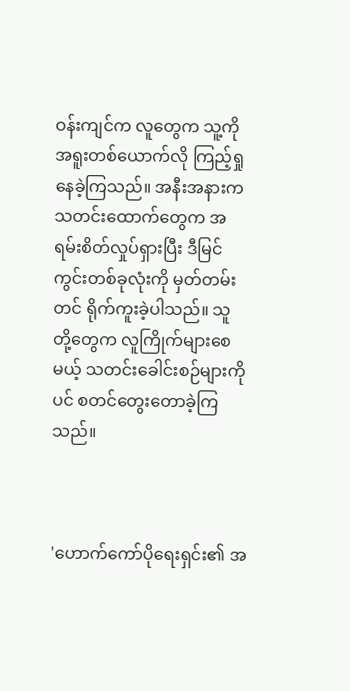ဝန်းကျင်က လူတွေက သူ့ကို အရူးတစ်ယောက်လို ကြည့်ရှုနေခဲ့ကြသည်။ အနီးအနားက သတင်းထောက်တွေက အရမ်းစိတ်လှုပ်ရှားပြီး ဒီမြင်ကွင်းတစ်ခုလုံးကို မှတ်တမ်းတင် ရိုက်ကူးခဲ့ပါသည်။ သူတို့‌တွေက လူကြိုက်များစေမယ့် သတင်းခေါင်းစဉ်များကိုပင် စတင်တွေးတောခဲ့ကြသည်။



'ဟောက်ကော်ပိုရေးရှင်း၏ အ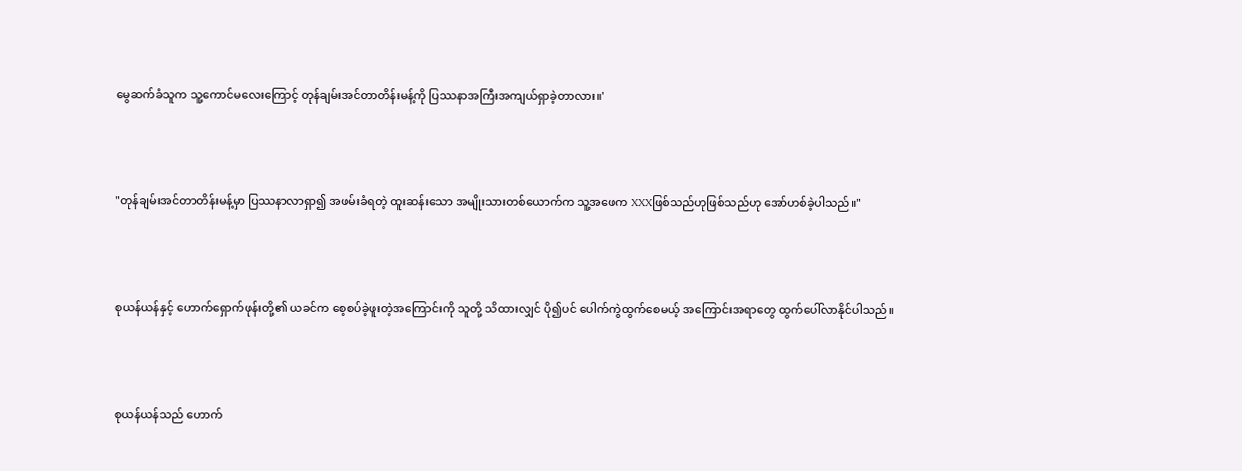မွေဆက်ခံသူက သူ့ကောင်မလေးကြောင့် တုန်ချမ်းအင်တာတိန်းမန့်ကို ပြဿနာအကြီးအကျယ်ရှာခဲ့တာလား။'



"တုန်ချမ်းအင်တာတိန်းမန့်မှာ ပြဿနာလာရှာ၍ အဖမ်းခံရတဲ့ ထူးဆန်းသော အမျိုးသားတစ်ယောက်က သူ့အဖေက XXXဖြစ်သည်ဟုဖြစ်သည်ဟု အော်ဟစ်ခဲ့ပါသည်။"



စုယန်ယန်နှင့် ဟောက်ရှောက်ဖုန်းတို့၏ ယခင်က စေ့စပ်ခဲ့ဖူးတဲ့အကြောင်းကို သူတို့ သိထားလျှင် ပို၍ပင် ပေါက်ကွဲ‌ထွက်စေမယ့် အကြောင်းအရာတွေ ထွက်ပေါ်လာနိုင်ပါသည်။



စုယန်ယန်သည် ဟောက်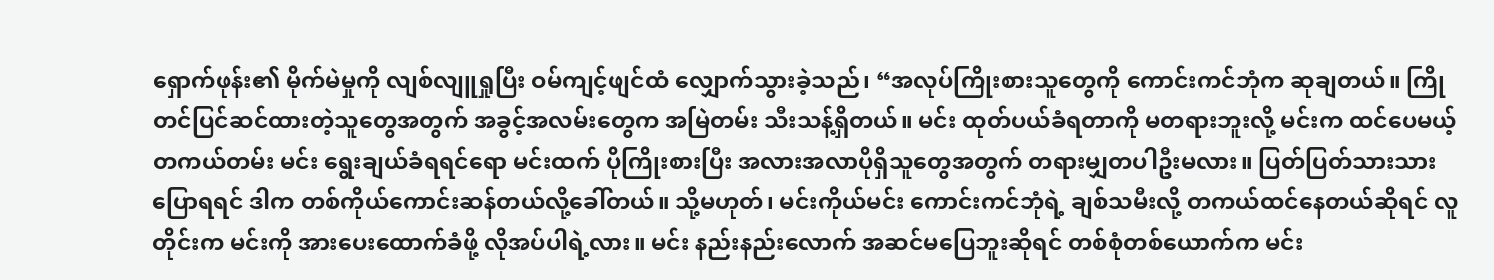ရှောက်ဖုန်း၏ မိုက်မဲမှုကို လျစ်လျူရှုပြီး ဝမ်ကျင့်ဖျင်ထံ လျှောက်သွားခဲ့သည်၊ “အလုပ်ကြိုးစားသူတွေကို ကောင်းကင်ဘုံက ဆုချတယ်။ ကြိုတင်ပြင်ဆင်ထားတဲ့သူတွေအတွက် အခွင့်အလမ်းတွေက အမြဲတမ်း သီးသန့်ရှိတယ်။ မင်း ထုတ်ပယ်ခံရတာကို မတရားဘူးလို့ မင်းက ထင်ပေမယ့် တကယ်တမ်း မင်း ရွေးချယ်ခံရရင်ရော မင်းထက် ပိုကြိုးစားပြီး အလားအလာပိုရှိသူတွေအတွက် တရားမျှတပါဦးမလား။ ပြတ်ပြတ်သားသားပြောရရင် ဒါက တစ်ကိုယ်ကောင်းဆန်တယ်လို့ခေါ်တယ်။ သို့မဟုတ်၊ မင်းကိုယ်မင်း ကောင်းကင်ဘုံရဲ့ ချစ်သမီးလို့ တကယ်ထင်နေတယ်ဆိုရင် လူတိုင်းက မင်းကို အားပေးထောက်ခံဖို့ လိုအပ်ပါရဲ့လား။ မင်း နည်းနည်း‌လောက် အဆင်မပြေဘူးဆိုရင် တစ်စုံတစ်ယောက်က မင်း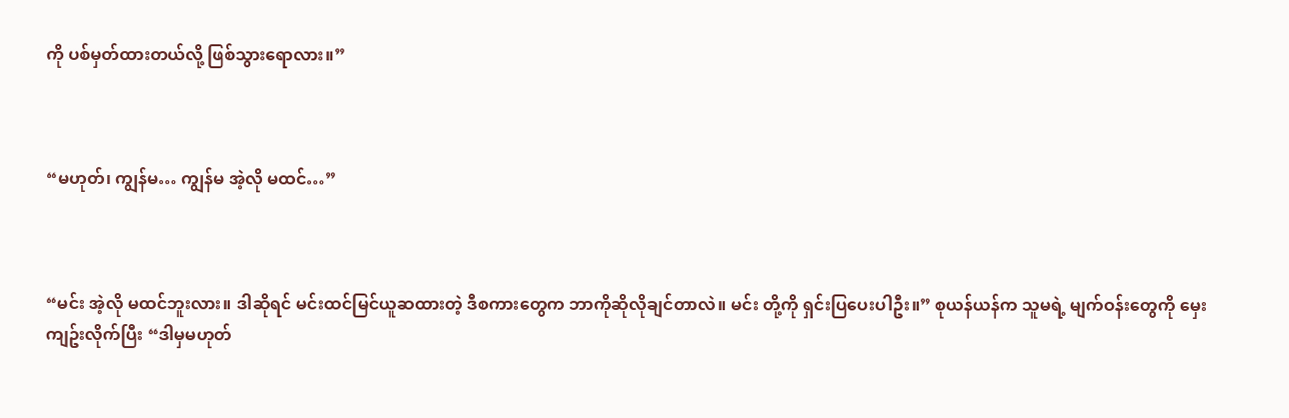ကို ပစ်မှတ်ထားတယ်လို့ ဖြစ်သွားရောလား။”



“မဟုတ်၊ ကျွန်မ… ကျွန်မ အဲ့လို မထင်…”



“မင်း အဲ့လို မထင်ဘူးလား။ ဒါဆိုရင် မင်းထင်မြင်ယူဆထားတဲ့ ဒီစကားတွေက ဘာကိုဆိုလိုချင်တာလဲ။ မင်း တို့ကို ရှင်းပြပေးပါဦး။” စုယန်ယန်က သူမရဲ့ မျက်ဝန်းတွေကို မှေးကျဥ်းလိုက်ပြီး “ဒါမှမဟုတ်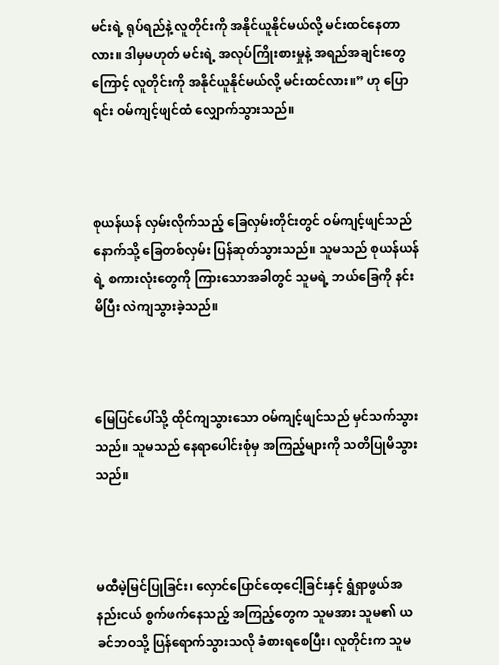မင်းရဲ့ ရုပ်ရည်နဲ့ လူတိုင်းကို အနိုင်ယူနိုင်မယ်လို့ မင်းထင်နေတာလား။ ဒါမှမဟုတ် မင်းရဲ့ အလုပ်ကြိုးစားမှုနဲ့ အရည်အချင်းတွေကြောင့် လူတိုင်းကို အနိုင်ယူနိုင်မယ်လို့ မင်းထင်လား။” ဟု ပြောရင်း ဝမ်ကျင့်ဖျင်ထံ လျှောက်သွားသည်။



စုယန်ယန် လှမ်းလိုက်သည့် ခြေလှမ်းတိုင်းတွင် ဝမ်ကျင့်ဖျင်သည် နောက်သို့ ခြေတစ်လှမ်း ပြန်ဆုတ်သွားသည်။ သူမသည် စုယန်ယန်ရဲ့ စကားလုံးတွေကို ကြားသောအခါတွင် သူမရဲ့ ဘယ်ခြေကို နင်းမိပြီး လဲကျသွားခဲ့သည်။



မြေပြင်ပေါ်သို့ ထိုင်ကျသွားသော ဝမ်ကျင့်ဖျင်သည် မှင်သက်သွားသည်။ သူမသည် နေရာပေါင်းစုံမှ အကြည့်များကို သတိပြုမိသွားသည်။



မထီမဲ့မြင်ပြုခြင်း၊ လှောင်ပြောင်ထေ့ငေါ့ခြင်းနှင့် ရွံရှာဖွယ်အနည်းငယ် စွက်ဖက်နေသည့် အကြည့်တွေက သူမအား သူမ၏ ယခင်ဘဝသို့ ပြန်ရောက်သွားသလို ခံစားရစေပြီး၊ လူတိုင်းက သူမ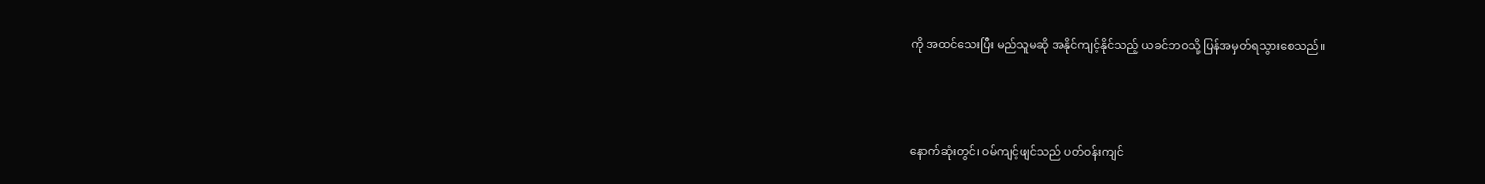ကို အထင်သေးပြီး မည်သူမဆို အနိုင်ကျင့်နိုင်သည့် ယခင်ဘဝသို့ ပြန်အမှတ်ရသွားစေသည်။



နောက်ဆုံးတွင်၊ ဝမ်ကျင့်ဖျင်သည် ပတ်ဝန်းကျင်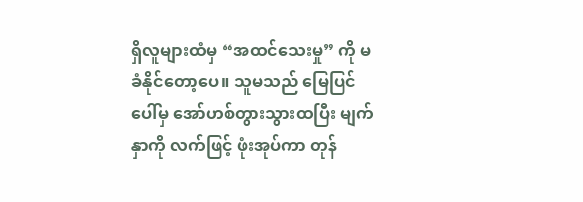ရှိလူများထံမှ “အထင်သေးမှု” ကို မခံနိုင်တော့ပေ။ သူမသည် မြေပြင်ပေါ်မှ အော်ဟစ်တွားသွားထပြီး မျက်နှာကို လက်ဖြင့် ဖုံးအုပ်ကာ တုန်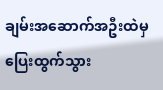ချမ်းအဆောက်အဦးထဲမှ ပြေးထွက်သွား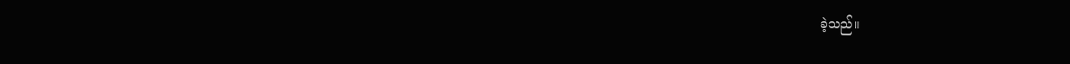ခဲ့သည်။